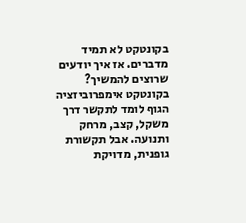בקונטקט לא תמיד מדברים. אז איך יודעים שרוצים להמשיך?
בקונטקט אימפרוביזציה הגוף לומד לתקשר דרך משקל, קצב, מרחק ותנועה. אבל תקשורת גופנית, מדויקת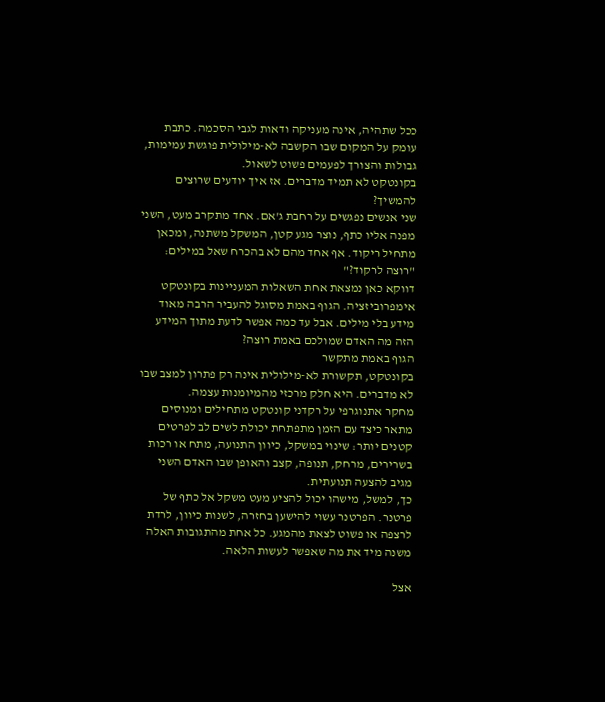ככל שתהיה, אינה מעניקה ודאות לגבי הסכמה. כתבת עומק על המקום שבו הקשבה לא-מילולית פוגשת עמימות, גבולות והצורך לפעמים פשוט לשאול.
בקונטקט לא תמיד מדברים. אז איך יודעים שרוצים להמשיך?
שני אנשים נפגשים על רחבת ג'אם. אחד מתקרב מעט, השני מפנה אליו כתף, נוצר מגע קטן, המשקל משתנה, ומכאן מתחיל ריקוד. אף אחד מהם לא בהכרח שאל במילים: "רוצה לרקוד?"
דווקא כאן נמצאת אחת השאלות המעניינות בקונטקט אימפרוביזציה. הגוף באמת מסוגל להעביר הרבה מאוד מידע בלי מילים. אבל עד כמה אפשר לדעת מתוך המידע הזה מה האדם שמולכם באמת רוצה?
הגוף באמת מתקשר
בקונטקט, תקשורת לא-מילולית אינה רק פתרון למצב שבו לא מדברים. היא חלק מרכזי מהמיומנות עצמה.
מחקר אתנוגרפי על רקדני קונטקט מתחילים ומנוסים מתאר כיצד עם הזמן מתפתחת יכולת לשים לב לפרטים קטנים יותר: שינוי במשקל, כיוון התנועה, מתח או רכות בשרירים, מרחק, תנופה, קצב והאופן שבו האדם השני מגיב להצעה תנועתית.
כך, למשל, מישהו יכול להציע מעט משקל אל כתף של פרטנר. הפרטנר עשוי להישען בחזרה, לשנות כיוון, לרדת לרצפה או פשוט לצאת מהמגע. כל אחת מהתגובות האלה משנה מיד את מה שאפשר לעשות הלאה.

אצל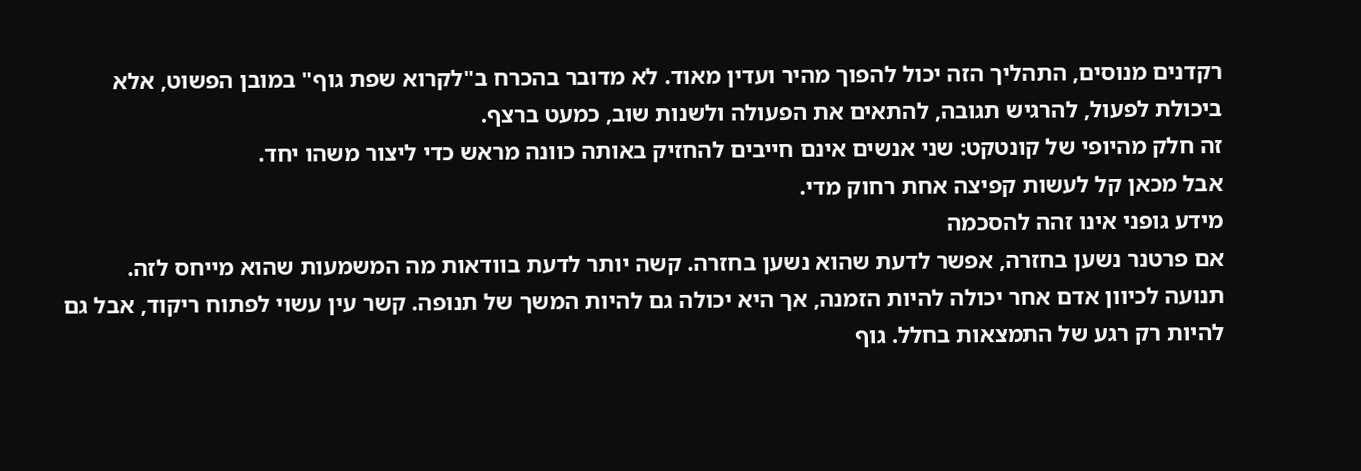רקדנים מנוסים, התהליך הזה יכול להפוך מהיר ועדין מאוד. לא מדובר בהכרח ב"לקרוא שפת גוף" במובן הפשוט, אלא ביכולת לפעול, להרגיש תגובה, להתאים את הפעולה ולשנות שוב, כמעט ברצף.
זה חלק מהיופי של קונטקט: שני אנשים אינם חייבים להחזיק באותה כוונה מראש כדי ליצור משהו יחד.
אבל מכאן קל לעשות קפיצה אחת רחוק מדי.
מידע גופני אינו זהה להסכמה
אם פרטנר נשען בחזרה, אפשר לדעת שהוא נשען בחזרה. קשה יותר לדעת בוודאות מה המשמעות שהוא מייחס לזה.
תנועה לכיוון אדם אחר יכולה להיות הזמנה, אך היא יכולה גם להיות המשך של תנופה. קשר עין עשוי לפתוח ריקוד, אבל גם להיות רק רגע של התמצאות בחלל. גוף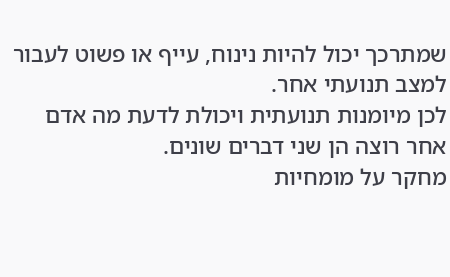שמתרכך יכול להיות נינוח, עייף או פשוט לעבור למצב תנועתי אחר.
לכן מיומנות תנועתית ויכולת לדעת מה אדם אחר רוצה הן שני דברים שונים.
מחקר על מומחיות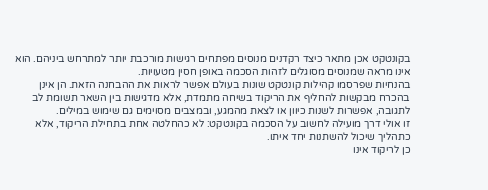בקונטקט אכן מתאר כיצד רקדנים מנוסים מפתחים רגישות מורכבת יותר למתרחש ביניהם. הוא אינו מראה שמנוסים מסוגלים לזהות הסכמה באופן חסין מטעויות.
בהנחיות שפרסמו קהילות קונטקט שונות בעולם אפשר לראות את ההבחנה הזאת. הן אינן בהכרח מבקשות להחליף את הריקוד בשיחה מתמדת, אלא מדגישות בין השאר תשומת לב לתגובה, אפשרות לשנות כיוון או לצאת מהמגע, ובמצבים מסוימים גם שימוש במילים.
זו אולי דרך מועילה לחשוב על הסכמה בקונטקט: לא כהחלטה אחת בתחילת הריקוד, אלא כתהליך שיכול להשתנות יחד איתו.
כן לריקוד אינו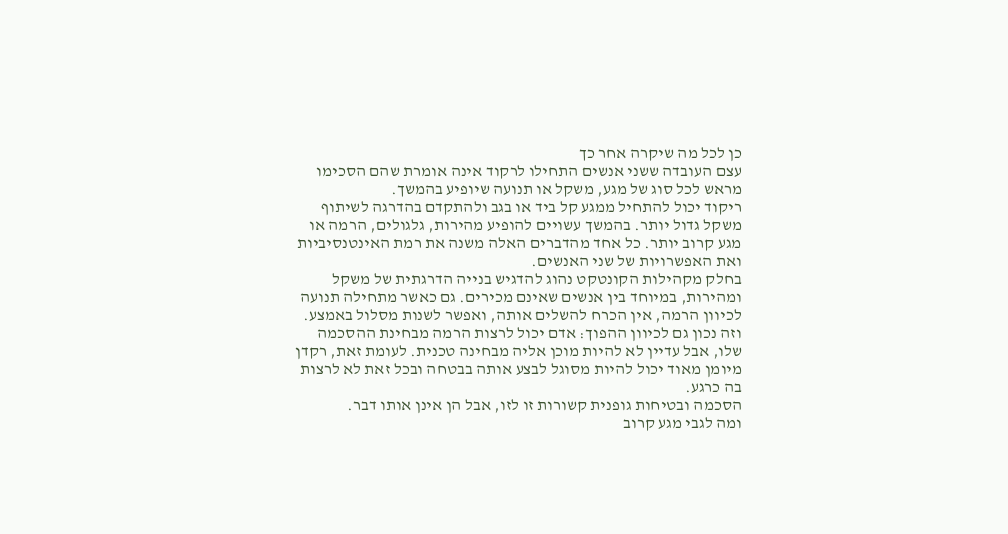כן לכל מה שיקרה אחר כך
עצם העובדה ששני אנשים התחילו לרקוד אינה אומרת שהם הסכימו מראש לכל סוג של מגע, משקל או תנועה שיופיע בהמשך.
ריקוד יכול להתחיל ממגע קל ביד או בגב ולהתקדם בהדרגה לשיתוף משקל גדול יותר. בהמשך עשויים להופיע מהירות, גלגולים, הרמה או מגע קרוב יותר. כל אחד מהדברים האלה משנה את רמת האינטנסיביות ואת האפשרויות של שני האנשים.
בחלק מקהילות הקונטקט נהוג להדגיש בנייה הדרגתית של משקל ומהירות, במיוחד בין אנשים שאינם מכירים. גם כאשר מתחילה תנועה לכיוון הרמה, אין הכרח להשלים אותה, ואפשר לשנות מסלול באמצע.
וזה נכון גם לכיוון ההפוך: אדם יכול לרצות הרמה מבחינת ההסכמה שלו, אבל עדיין לא להיות מוכן אליה מבחינה טכנית. לעומת זאת, רקדן מיומן מאוד יכול להיות מסוגל לבצע אותה בבטחה ובכל זאת לא לרצות בה כרגע.
הסכמה ובטיחות גופנית קשורות זו לזו, אבל הן אינן אותו דבר.
ומה לגבי מגע קרוב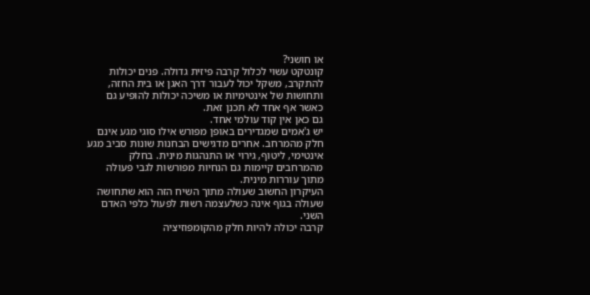או חושני?
קונטקט עשוי לכלול קרבה פיזית גדולה. פנים יכולות להתקרב, משקל יכול לעבור דרך האגן או בית החזה, ותחושות של אינטימיות או משיכה יכולות להופיע גם כאשר אף אחד לא תכנן זאת.
גם כאן אין קוד עולמי אחד.
יש ג'אמים שמגדירים באופן מפורש אילו סוגי מגע אינם חלק מהמרחב. אחרים מדגישים הבחנות שונות סביב מגע אינטימי, ליטוף, גירוי או התנהגות מינית. בחלק מהמרחבים קיימות גם הנחיות מפורשות לגבי פעולה מתוך עוררות מינית.
העיקרון החשוב שעולה מתוך השיח הזה הוא שתחושה שעולה בגוף אינה כשלעצמה רשות לפעול כלפי האדם השני.
קרבה יכולה להיות חלק מהקומפוזיציה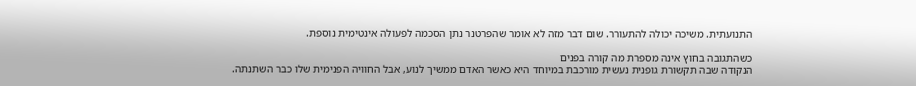התנועתית. משיכה יכולה להתעורר. שום דבר מזה לא אומר שהפרטנר נתן הסכמה לפעולה אינטימית נוספת.

כשהתגובה בחוץ אינה מספרת מה קורה בפנים
הנקודה שבה תקשורת גופנית נעשית מורכבת במיוחד היא כאשר האדם ממשיך לנוע, אבל החוויה הפנימית שלו כבר השתנתה.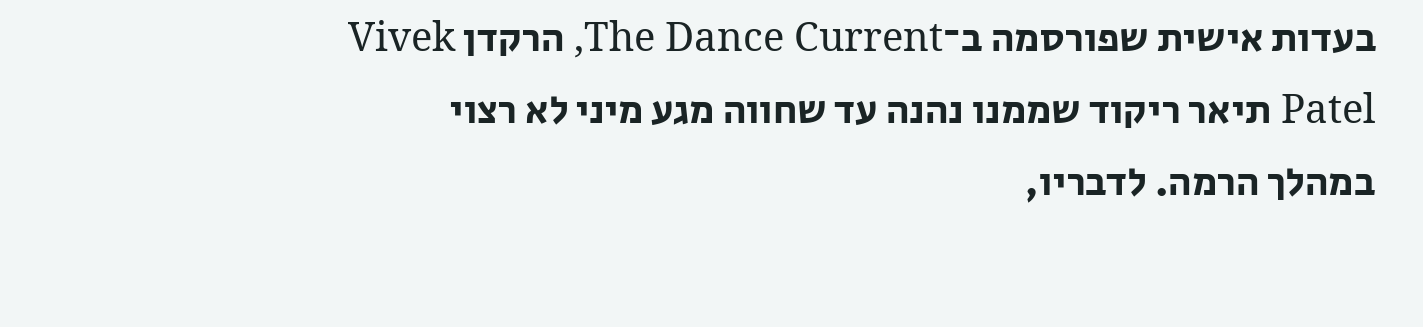בעדות אישית שפורסמה ב־The Dance Current, הרקדן Vivek Patel תיאר ריקוד שממנו נהנה עד שחווה מגע מיני לא רצוי במהלך הרמה. לדבריו,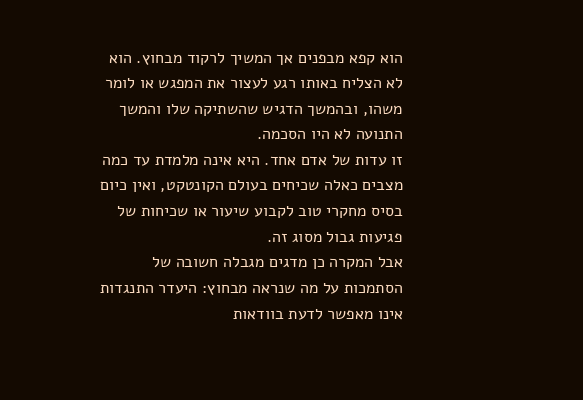הוא קפא מבפנים אך המשיך לרקוד מבחוץ. הוא לא הצליח באותו רגע לעצור את המפגש או לומר משהו, ובהמשך הדגיש שהשתיקה שלו והמשך התנועה לא היו הסכמה.
זו עדות של אדם אחד. היא אינה מלמדת עד כמה מצבים כאלה שכיחים בעולם הקונטקט, ואין כיום בסיס מחקרי טוב לקבוע שיעור או שכיחות של פגיעות גבול מסוג זה.
אבל המקרה כן מדגים מגבלה חשובה של הסתמכות על מה שנראה מבחוץ: היעדר התנגדות אינו מאפשר לדעת בוודאות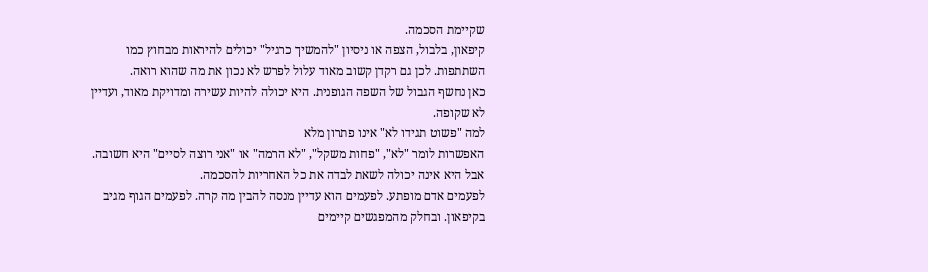שקיימת הסכמה.
קיפאון, בלבול, הצפה או ניסיון "להמשיך כרגיל" יכולים להיראות מבחוץ כמו השתתפות. לכן גם רקדן קשוב מאוד עלול לפרש לא נכון את מה שהוא רואה.
כאן נחשף הגבול של השפה הגופנית. היא יכולה להיות עשירה ומדויקת מאוד, ועדיין לא שקופה.
למה "פשוט תגידו לא" אינו פתרון מלא
האפשרות לומר "לא", "פחות משקל", "לא הרמה" או "אני רוצה לסיים" היא חשובה. אבל היא אינה יכולה לשאת לבדה את כל האחריות להסכמה.
לפעמים אדם מופתע. לפעמים הוא עדיין מנסה להבין מה קרה. לפעמים הגוף מגיב בקיפאון. ובחלק מהמפגשים קיימים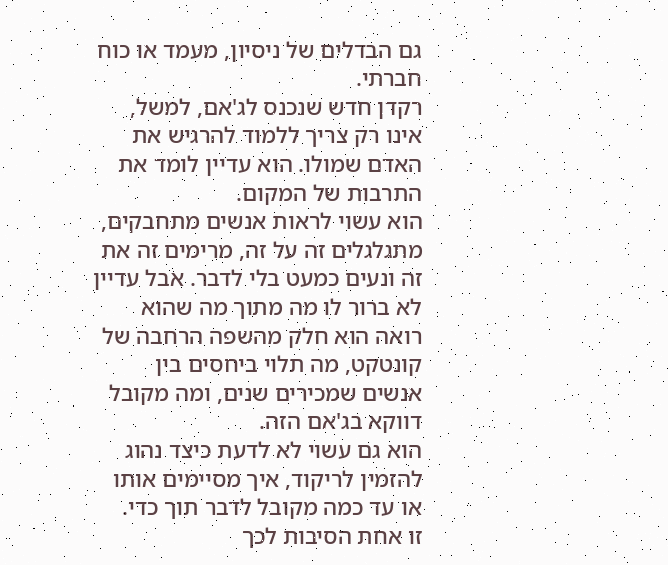גם הבדלים של ניסיון, מעמד או כוח חברתי.
רקדן חדש שנכנס לג'אם, למשל, אינו רק צריך ללמוד להרגיש את האדם שמולו. הוא עדיין לומד את התרבות של המקום.
הוא עשוי לראות אנשים מתחבקים, מתגלגלים זה על זה, מרימים זה את זה ונעים כמעט בלי לדבר. אבל עדיין לא ברור לו מה מתוך מה שהוא רואה הוא חלק מהשפה הרחבה של קונטקט, מה תלוי ביחסים בין אנשים שמכירים שנים, ומה מקובל דווקא בג'אם הזה.
הוא גם עשוי לא לדעת כיצד נהוג להזמין לריקוד, איך מסיימים אותו או עד כמה מקובל לדבר תוך כדי.
זו אחת הסיבות לכך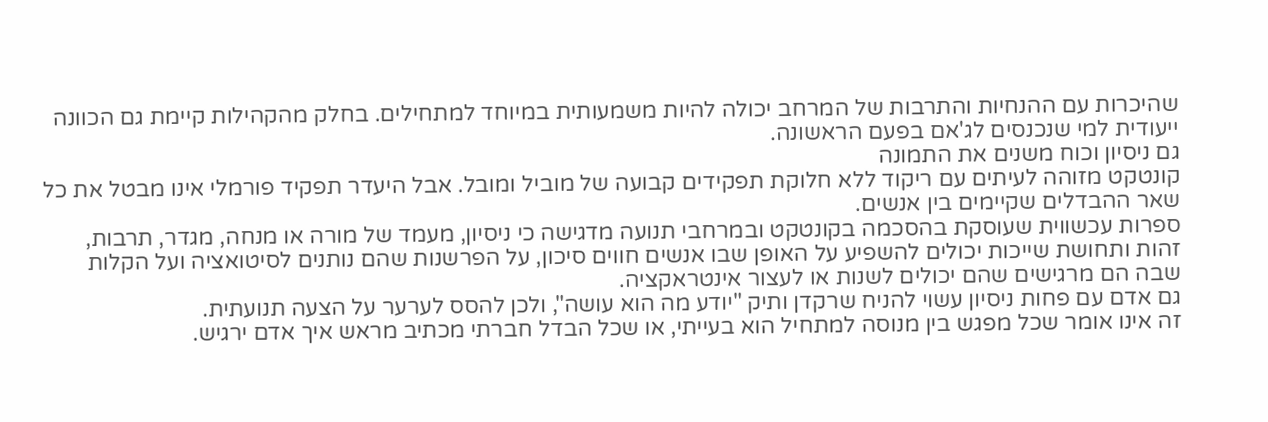שהיכרות עם ההנחיות והתרבות של המרחב יכולה להיות משמעותית במיוחד למתחילים. בחלק מהקהילות קיימת גם הכוונה ייעודית למי שנכנסים לג'אם בפעם הראשונה.
גם ניסיון וכוח משנים את התמונה
קונטקט מזוהה לעיתים עם ריקוד ללא חלוקת תפקידים קבועה של מוביל ומובל. אבל היעדר תפקיד פורמלי אינו מבטל את כל שאר ההבדלים שקיימים בין אנשים.
ספרות עכשווית שעוסקת בהסכמה בקונטקט ובמרחבי תנועה מדגישה כי ניסיון, מעמד של מורה או מנחה, מגדר, תרבות, זהות ותחושת שייכות יכולים להשפיע על האופן שבו אנשים חווים סיכון, על הפרשנות שהם נותנים לסיטואציה ועל הקלות שבה הם מרגישים שהם יכולים לשנות או לעצור אינטראקציה.
גם אדם עם פחות ניסיון עשוי להניח שרקדן ותיק "יודע מה הוא עושה", ולכן להסס לערער על הצעה תנועתית.
זה אינו אומר שכל מפגש בין מנוסה למתחיל הוא בעייתי, או שכל הבדל חברתי מכתיב מראש איך אדם ירגיש.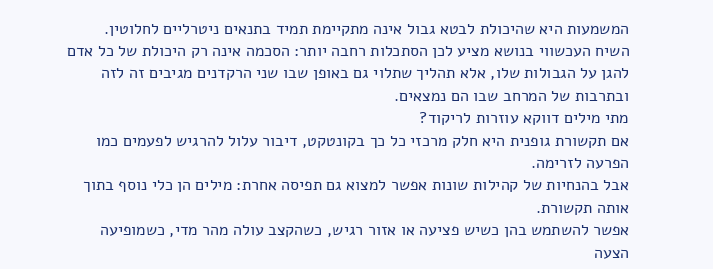המשמעות היא שהיכולת לבטא גבול אינה מתקיימת תמיד בתנאים ניטרליים לחלוטין.
השיח העכשווי בנושא מציע לכן הסתכלות רחבה יותר: הסכמה אינה רק היכולת של כל אדם להגן על הגבולות שלו, אלא תהליך שתלוי גם באופן שבו שני הרקדנים מגיבים זה לזה ובתרבות של המרחב שבו הם נמצאים.
מתי מילים דווקא עוזרות לריקוד?
אם תקשורת גופנית היא חלק מרכזי כל כך בקונטקט, דיבור עלול להרגיש לפעמים כמו הפרעה לזרימה.
אבל בהנחיות של קהילות שונות אפשר למצוא גם תפיסה אחרת: מילים הן כלי נוסף בתוך אותה תקשורת.
אפשר להשתמש בהן כשיש פציעה או אזור רגיש, כשהקצב עולה מהר מדי, כשמופיעה הצעה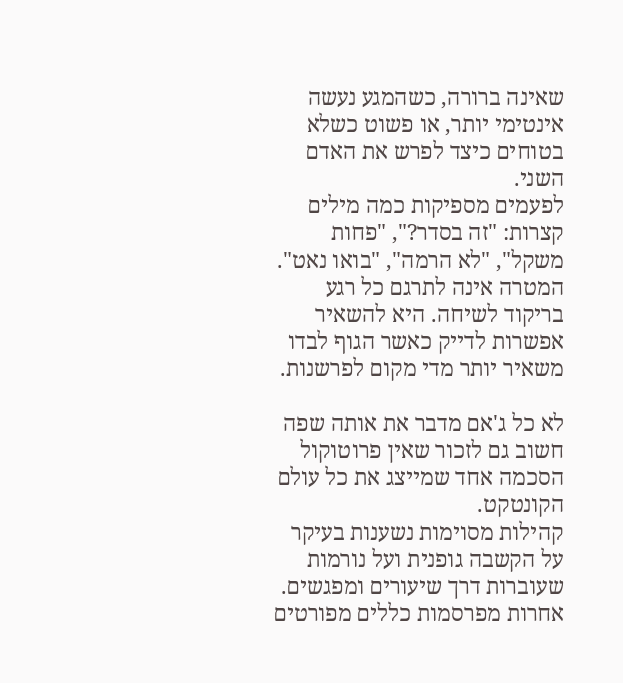שאינה ברורה, כשהמגע נעשה אינטימי יותר, או פשוט כשלא בטוחים כיצד לפרש את האדם השני.
לפעמים מספיקות כמה מילים קצרות: "זה בסדר?", "פחות משקל", "לא הרמה", "בואו נאט".
המטרה אינה לתרגם כל רגע בריקוד לשיחה. היא להשאיר אפשרות לדייק כאשר הגוף לבדו משאיר יותר מדי מקום לפרשנות.

לא כל ג'אם מדבר את אותה שפה
חשוב גם לזכור שאין פרוטוקול הסכמה אחד שמייצג את כל עולם הקונטקט.
קהילות מסוימות נשענות בעיקר על הקשבה גופנית ועל נורמות שעוברות דרך שיעורים ומפגשים. אחרות מפרסמות כללים מפורטים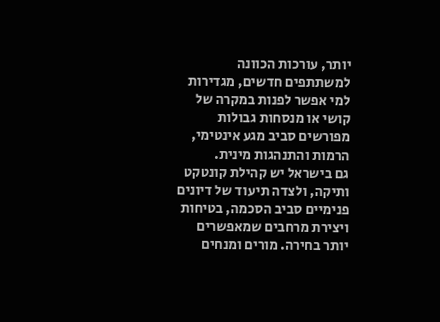יותר, עורכות הכוונה למשתתפים חדשים, מגדירות למי אפשר לפנות במקרה של קושי או מנסחות גבולות מפורשים סביב מגע אינטימי, הרמות והתנהגות מינית.
גם בישראל יש קהילת קונטקט ותיקה, ולצדה תיעוד של דיונים פנימיים סביב הסכמה, בטיחות ויצירת מרחבים שמאפשרים יותר בחירה. מורים ומנחים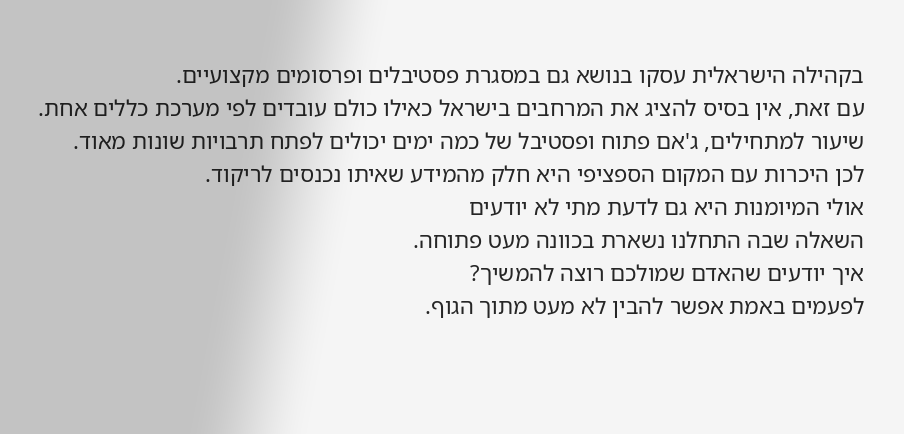בקהילה הישראלית עסקו בנושא גם במסגרת פסטיבלים ופרסומים מקצועיים.
עם זאת, אין בסיס להציג את המרחבים בישראל כאילו כולם עובדים לפי מערכת כללים אחת. שיעור למתחילים, ג'אם פתוח ופסטיבל של כמה ימים יכולים לפתח תרבויות שונות מאוד.
לכן היכרות עם המקום הספציפי היא חלק מהמידע שאיתו נכנסים לריקוד.
אולי המיומנות היא גם לדעת מתי לא יודעים
השאלה שבה התחלנו נשארת בכוונה מעט פתוחה.
איך יודעים שהאדם שמולכם רוצה להמשיך?
לפעמים באמת אפשר להבין לא מעט מתוך הגוף.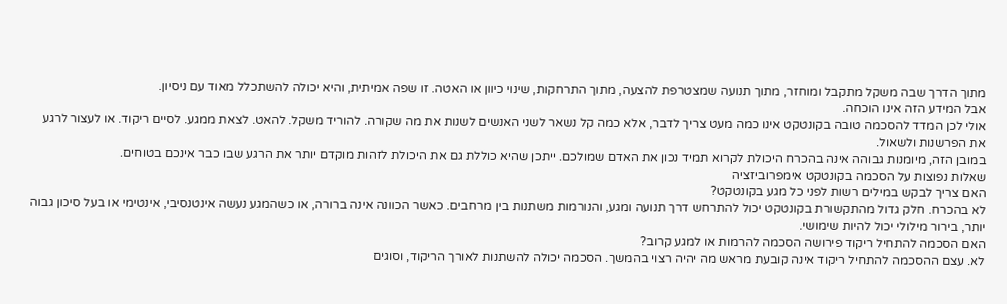מתוך הדרך שבה משקל מתקבל ומוחזר, מתוך תנועה שמצטרפת להצעה, מתוך התרחקות, שינוי כיוון או האטה. זו שפה אמיתית, והיא יכולה להשתכלל מאוד עם ניסיון.
אבל המידע הזה אינו הוכחה.
אולי לכן המדד להסכמה טובה בקונטקט אינו כמה מעט צריך לדבר, אלא כמה קל נשאר לשני האנשים לשנות את מה שקורה. להוריד משקל. להאט. לצאת ממגע. לסיים ריקוד. או לעצור לרגע את הפרשנות ולשאול.
במובן הזה, מיומנות גבוהה אינה בהכרח היכולת לקרוא תמיד נכון את האדם שמולכם. ייתכן שהיא כוללת גם את היכולת לזהות מוקדם יותר את הרגע שבו כבר אינכם בטוחים.
שאלות נפוצות על הסכמה בקונטקט אימפרוביזציה
האם צריך לבקש במילים רשות לפני כל מגע בקונטקט?
לא בהכרח. חלק גדול מהתקשורת בקונטקט יכול להתרחש דרך תנועה ומגע, והנורמות משתנות בין מרחבים. כאשר הכוונה אינה ברורה, או כשהמגע נעשה אינטנסיבי, אינטימי או בעל סיכון גבוה יותר, בירור מילולי יכול להיות שימושי.
האם הסכמה להתחיל ריקוד פירושה הסכמה להרמות או למגע קרוב?
לא. עצם ההסכמה להתחיל ריקוד אינה קובעת מראש מה יהיה רצוי בהמשך. הסכמה יכולה להשתנות לאורך הריקוד, וסוגים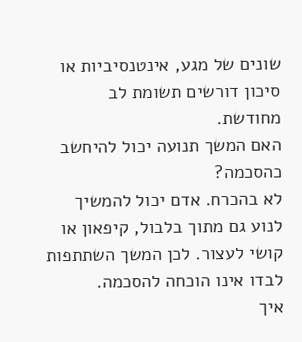שונים של מגע, אינטנסיביות או סיכון דורשים תשומת לב מחודשת.
האם המשך תנועה יכול להיחשב כהסכמה?
לא בהכרח. אדם יכול להמשיך לנוע גם מתוך בלבול, קיפאון או קושי לעצור. לכן המשך השתתפות לבדו אינו הוכחה להסכמה.
איך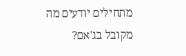מתחילים יודעים מה מקובל בג'אם?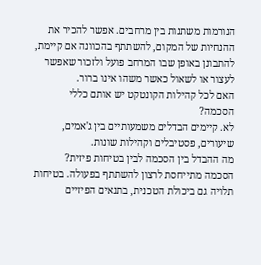הנורמות משתנות בין מרחבים. אפשר להכיר את ההנחיות של המקום, להשתתף בהכוונה אם קיימת, להתבונן באופן שבו המרחב פועל ולזכור שאפשר לעצור או לשאול כאשר משהו אינו ברור.
האם לכל קהילות הקונטקט יש אותם כללי הסכמה?
לא. קיימים הבדלים משמעותיים בין ג'אמים, שיעורים, פסטיבלים וקהילות שונות.
מה ההבדל בין הסכמה לבין בטיחות פיזית?
הסכמה מתייחסת לרצון להשתתף בפעולה. בטיחות תלויה גם ביכולת הטכנית, בתנאים הפיזיים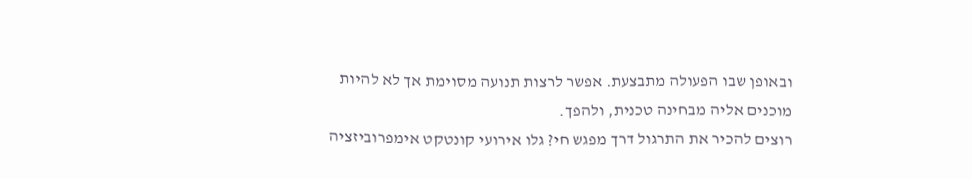ובאופן שבו הפעולה מתבצעת. אפשר לרצות תנועה מסוימת אך לא להיות מוכנים אליה מבחינה טכנית, ולהפך.
רוצים להכיר את התרגול דרך מפגש חי? גלו אירועי קונטקט אימפרוביזציה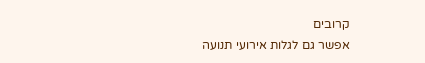קרובים
אפשר גם לגלות אירועי תנועה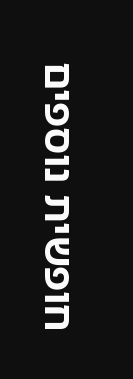חופשית נוספים